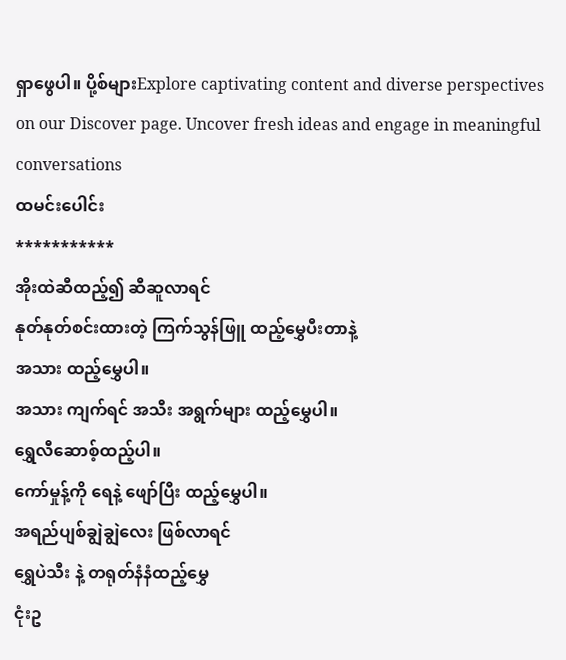ရှာဖွေပါ။ ပို့စ်များExplore captivating content and diverse perspectives on our Discover page. Uncover fresh ideas and engage in meaningful conversations
ထမင်းပေါင်း
***********
အိုးထဲဆီထည့်၍ ဆီဆူလာရင်
နုတ်နုတ်စင်းထားတဲ့ ကြက်သွန်ဖြူ ထည့်မွှေပီးတာနဲ့
အသား ထည့်မွှေပါ။
အသား ကျက်ရင် အသီး အရွက်များ ထည့်မွှေပါ။
ရွှေလီဆောစ့်ထည့်ပါ။
ကော်မှုန့်ကို ရေနဲ့ ဖျော်ပြီး ထည့်မွှေပါ။
အရည်ပျစ်ချွဲချွဲလေး ဖြစ်လာရင်
ရွှေပဲသီး နဲ့ တရုတ်နံနံထည့်မွှေ
ငုံးဥ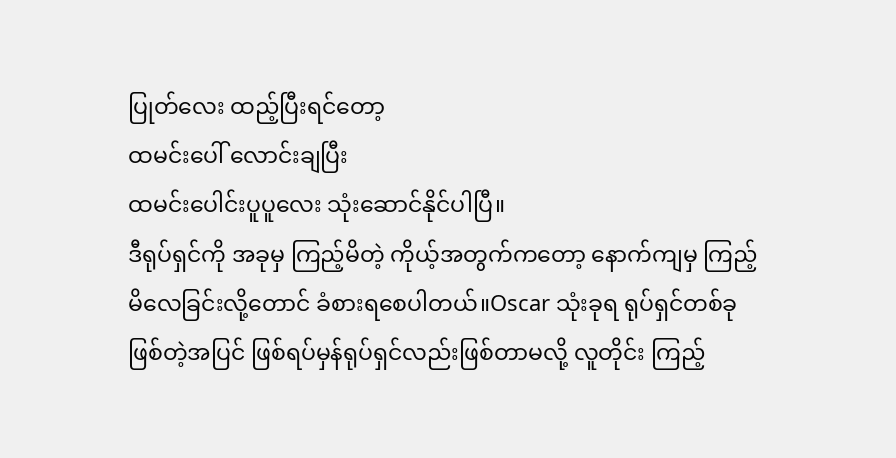ပြုတ်လေး ထည့်ပြီးရင်တော့
ထမင်းပေါ် လောင်းချပြီး
ထမင်းပေါင်းပူပူလေး သုံးဆောင်နိုင်ပါပြီ။
ဒီရုပ်ရှင်ကို အခုမှ ကြည့်မိတဲ့ ကိုယ့်အတွက်ကတော့ နောက်ကျမှ ကြည့်မိလေခြင်းလို့တောင် ခံစားရစေပါတယ်။Oscar သုံးခုရ ရုပ်ရှင်တစ်ခုဖြစ်တဲ့အပြင် ဖြစ်ရပ်မှန်ရုပ်ရှင်လည်းဖြစ်တာမလို့ လူတိုင်း ကြည့်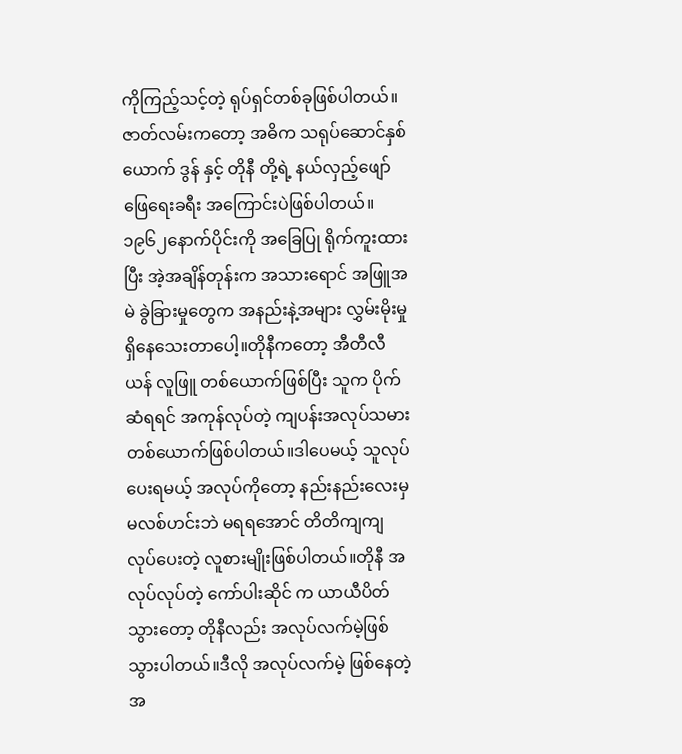ကိုကြည့်သင့်တဲ့ ရုပ်ရှင်တစ်ခုဖြစ်ပါတယ်။
ဇာတ်လမ်းကတော့ အဓိက သရုပ်ဆောင်နှစ်ယောက် ဒွန် နှင့် တိုနီ တို့ရဲ့ နယ်လှည့်ဖျော်ဖြေရေးခရီး အကြောင်းပဲဖြစ်ပါတယ်။၁၉၆၂နောက်ပိုင်းကို အခြေပြု ရိုက်ကူးထားပြီး အဲ့အချိန်တုန်းက အသားရောင် အဖြူအမဲ ခွဲခြားမှုတွေက အနည်းနဲ့အများ လွှမ်းမိုးမှုရှိနေသေးတာပေါ့။တိုနီကတော့ အီတီလီယန် လူဖြူ တစ်ယောက်ဖြစ်ပြီး သူက ပိုက်ဆံရရင် အကုန်လုပ်တဲ့ ကျပန်းအလုပ်သမားတစ်ယောက်ဖြစ်ပါတယ်။ဒါပေမယ့် သူလုပ်ပေးရမယ့် အလုပ်ကိုတော့ နည်းနည်းလေးမှ မလစ်ဟင်းဘဲ မရရအောင် တိတိကျကျ လုပ်ပေးတဲ့ လူစားမျိုးဖြစ်ပါတယ်။တိုနီ အလုပ်လုပ်တဲ့ ကော်ပါးဆိုင် က ယာယီပိတ်သွားတော့ တိုနီလည်း အလုပ်လက်မဲ့ဖြစ်သွားပါတယ်။ဒီလို အလုပ်လက်မဲ့ ဖြစ်နေတဲ့ အ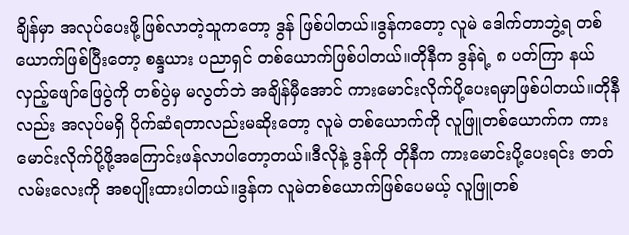ချိန်မှာ အလုပ်ပေးဖို့ဖြစ်လာတဲ့သူကတော့ ဒွန် ဖြစ်ပါတယ်။ဒွန်ကတော့ လူမဲ ဒေါက်တာဘွဲ့ရ တစ်ယောက်ဖြစ်ပြီးတော့ စန္ဒယား ပညာရှင် တစ်ယောက်ဖြစ်ပါတယ်။တိုနီက ဒွန်ရဲ့ ၈ ပတ်ကြာ နယ်လှည့်ဖျော်ဖြေပွဲကို တစ်ပွဲမှ မလွတ်ဘဲ အချိန်မှီအောင် ကားမောင်းလိုက်ပို့ပေးရမှာဖြစ်ပါတယ်။တိုနီလည်း အလုပ်မရှိ ပိုက်ဆံရတာလည်းမဆိုးတော့ လူမဲ တစ်ယောက်ကို လူဖြူတစ်ယောက်က ကားမောင်းလိုက်ပို့ဖို့အကြောင်းဖန်လာပါတော့တယ်။ဒီလိုနဲ့ ဒွန်ကို တိုနီက ကားမောင်းပို့ပေးရင်း ဇာတ်လမ်းလေးကို အစပျိုးထားပါတယ်။ဒွန်က လူမဲတစ်ယောက်ဖြစ်ပေမယ့် လူဖြူတစ်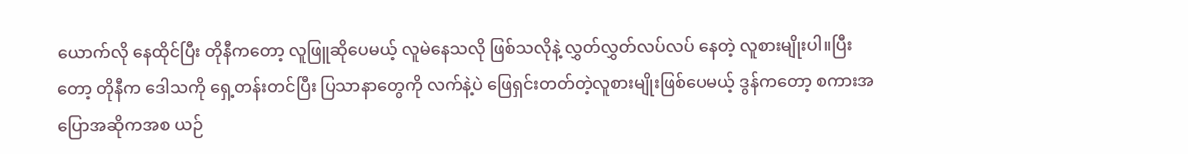ယောက်လို နေထိုင်ပြီး တိုနီကတော့ လူဖြူဆိုပေမယ့် လူမဲနေသလို ဖြစ်သလိုနဲ့ လွှတ်လွှတ်လပ်လပ် နေတဲ့ လူစားမျိုးပါ။ပြီးတော့ တိုနီက ဒေါသကို ရှေ့တန်းတင်ပြီး ပြသာနာတွေကို လက်နဲ့ပဲ ဖြေရှင်းတတ်တဲ့လူစားမျိုးဖြစ်ပေမယ့် ဒွန်ကတော့ စကားအပြောအဆိုကအစ ယဉ်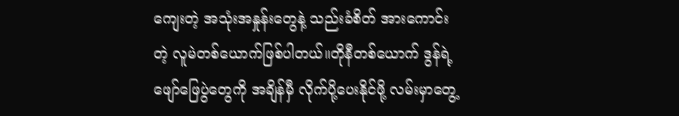ကျေးတဲ့ အသုံးအနှုန်းတွေနဲ့ သည်းခံစိတ် အားကောင်းတဲ့ လူမဲတစ်ယောက်ဖြစ်ပါတယ်။တိုနီတစ်ယောက် ဒွန်ရဲ့ ဖျော်ဖြေပွဲတွေကို အချိန်မှီ လိုက်ပို့ပေးနိုင်ဖို့ လမ်းမှာတွေ့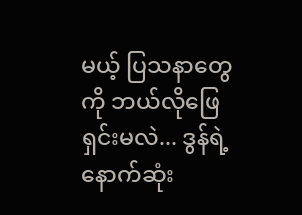မယ့် ပြသနာတွေကို ဘယ်လိုဖြေရှင်းမလဲ... ဒွန်ရဲ့ နောက်ဆုံး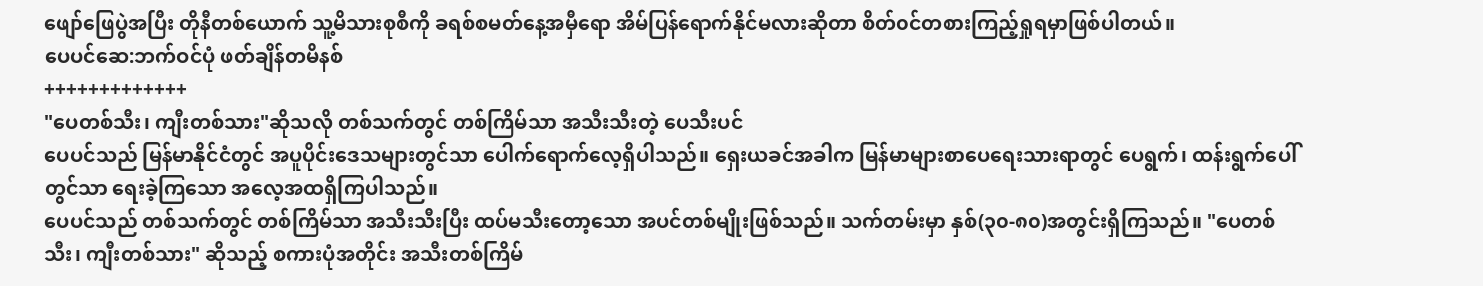ဖျော်ဖြေပွဲအပြီး တိုနီတစ်ယောက် သူ့မိသားစုစီကို ခရစ်စမတ်နေ့အမှီရော အိမ်ပြန်ရောက်နိုင်မလားဆိုတာ စိတ်၀င်တစားကြည့်ရှုရမှာဖြစ်ပါတယ်။
ပေပင်ဆေ:ဘက်ဝင်ပုံ ဖတ်ချိန်တမိနစ်
+++++++++++++
"ပေတစ်သီး၊ ကျီးတစ်သား"ဆိုသလို တစ်သက်တွင် တစ်ကြိမ်သာ အသီးသီးတဲ့ ပေသီးပင်
ပေပင်သည် မြန်မာနိုင်ငံတွင် အပူပိုင်းဒေသများတွင်သာ ပေါက်ရောက်လေ့ရှိပါသည်။ ရှေးယခင်အခါက မြန်မာများစာပေရေးသားရာတွင် ပေရွက်၊ ထန်းရွက်ပေါ်တွင်သာ ရေးခဲ့ကြသော အလေ့အထရှိကြပါသည်။
ပေပင်သည် တစ်သက်တွင် တစ်ကြိမ်သာ အသီးသီးပြီး ထပ်မသီးတော့သော အပင်တစ်မျိုးဖြစ်သည်။ သက်တမ်းမှာ နှစ်(၃၀-၈၀)အတွင်းရှိကြသည်။ "ပေတစ်သီး၊ ကျီးတစ်သား" ဆိုသည့် စကားပုံအတိုင်း အသီးတစ်ကြိမ်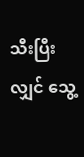သီးပြီးလျှင် သွေ့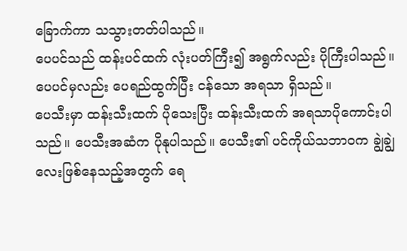ခြောက်ကာ သသွားတတ်ပါသည်။
ပေပင်သည် ထန်းပင်ထက် လုံးပတ်ကြီး၍ အရွက်လည်း ပိုကြီးပါသည်။ ပေပင်မှလည်း ပေရည်ထွက်ပြီး ငန်သော အရသာ ရှိသည်။
ပေသီးမှာ ထန်းသီးထက် ပိုသေးပြီး ထန်းသီးထက် အရသာပိုကောင်းပါသည်။ ပေသီးအဆံက ပိုနုပါသည်။ ပေသီး၏ ပင်ကိုယ်သဘာဝက ချွဲချွဲလေးဖြစ်နေသည့်အတွက် ရေ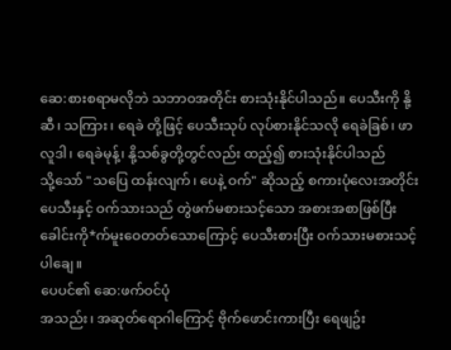ဆေ:စားစရာမလိုဘဲ သဘာဝအတိုင်း စားသုံးနိုင်ပါသည်။ ပေသီးကို နို့ဆီ၊ သကြား၊ ရေခဲ တို့ဖြင့် ပေသီးသုပ် လုပ်စားနိုင်သလို ရေခဲခြစ်၊ ဖာလူဒါ၊ ရေခဲမုန့်၊ နို့သစ်ခွတို့တွင်လည်း ထည့်၍ စားသုံးနိုင်ပါသည်
သို့သော် "သပြေ ထန်းလျက်၊ ပေနဲ့ ဝက်" ဆိုသည့် စကားပုံလေးအတိုင်း ပေသီးနှင့် ဝက်သားသည် တွဲဖက်မစားသင့်သော အစားအစာဖြစ်ပြီး ခေါင်းကို*က်မူးဝေတတ်သောကြောင့် ပေသီးစားပြီး ဝက်သားမစားသင့်ပါချေ။
ပေပင်၏ ဆေ:ဖက်ဝင်ပုံ
အသည်း၊ အဆုတ်ရောဂါကြောင့် ဗိုက်ဖောင်းကားပြီး ရေဖျဥ်း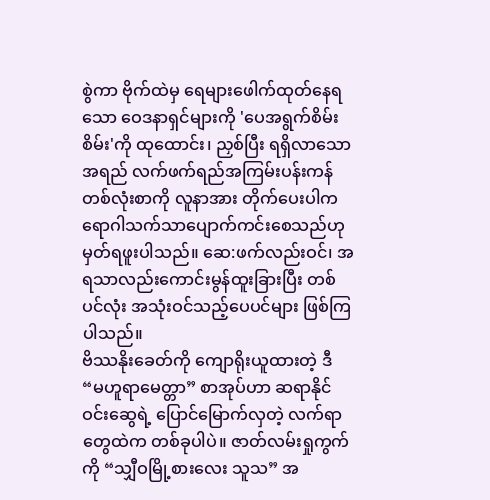စွဲကာ ဗိုက်ထဲမှ ရေများဖေါက်ထုတ်နေရသော ဝေဒနာရှင်များကို 'ပေအရွက်စိမ်းစိမ်း'ကို ထုထောင်း၊ ညှစ်ပြီး ရရှိလာသောအရည် လက်ဖက်ရည်အကြမ်းပန်းကန်တစ်လုံးစာကို လူနာအား တိုက်ပေးပါက ရောဂါသက်သာပျောက်ကင်းစေသည်ဟု မှတ်ရဖူးပါသည်။ ဆေ:ဖက်လည်းဝင်၊ အရသာလည်းကောင်းမွန်ထူးခြားပြီး တစ်ပင်လုံး အသုံးဝင်သည့်ပေပင်များ ဖြစ်ကြပါသည်။
ဗိဿနိုးခေတ်ကို ကျောရိုးယူထားတဲ့ ဒီ “မဟူရာမေတ္တာ” စာအုပ်ဟာ ဆရာနိုင်ဝင်းဆွေရဲ့ ပြောင်မြောက်လှတဲ့ လက်ရာတွေထဲက တစ်ခုပါပဲ။ ဇာတ်လမ်းရှုကွက်ကို “သျှီဝမြို့စားလေး သူသ” အ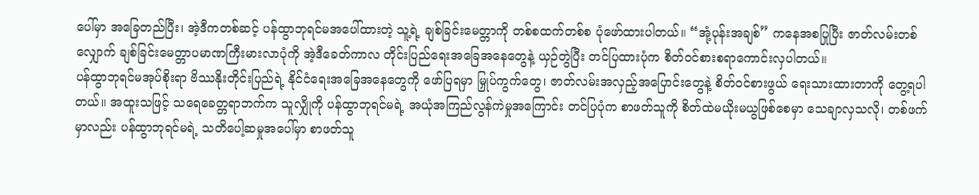ပေါ်မှာ အခြေတည်ပြီး၊ အဲ့ဒီကတစ်ဆင့် ပန်ထွာဘုရင်မအပေါ်ထားတဲ့ သူ့ရဲ့ ချစ်ခြင်းမေတ္တာကို တစ်စထက်တစ်စ ပုံဖော်ထားပါတယ်။ “အုံ့ပုန်းအချစ်” ကနေအစပြုပြီး ဇာတ်လမ်းတစ်လျှောက် ချစ်ခြင်းမေတ္တာပမာဏကြီးမားလာပုံကို အဲ့ဒီခေတ်ကာလ တိုင်းပြည်ရေးအခြေအနေတွေနဲ့ ယှဉ်တွဲပြီး တင်ပြထားပုံက စိတ်ဝင်စားစရာကောင်းလှပါတယ်။
ပန်ထွာဘုရင်မအုပ်စိုးရာ ဗိဿနိုးတိုင်းပြည်ရဲ့ နိုင်ငံရေးအခြေအနေတွေကို ဖော်ပြရမှာ မြှုပ်ကွက်တွေ၊ ဇာတ်လမ်းအလှည့်အပြောင်းတွေနဲ့ စိတ်ဝင်စားဖွယ် ရေးသားထားတာကို တွေ့ရပါတယ်။ အထူးသဖြင့် သရေခေတ္တရာဘက်က သူလျှိုကို ပန်ထွာဘုရင်မရဲ့ အယုံအကြည်လွန်ကဲမှုအကြောင်း တင်ပြပုံက စာဖတ်သူကို စိတ်ထဲမယိုးမယွဖြစ်စေမှာ သေချာလှသလို၊ တစ်ဖက်မှာလည်း ပန်ထွာဘုရင်မရဲ့ သတိပေါ့ဆမှုအပေါ်မှာ စာဖတ်သူ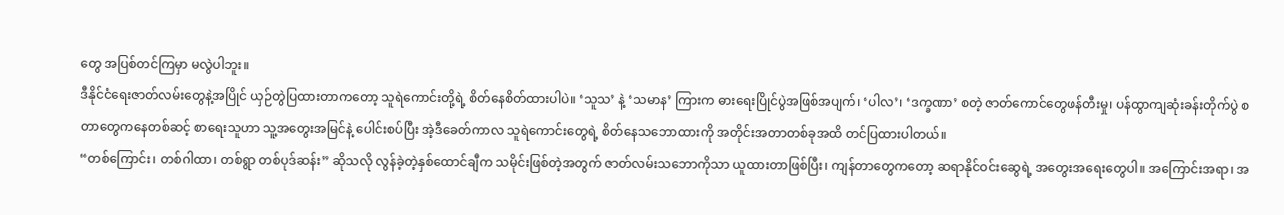တွေ အပြစ်တင်ကြမှာ မလွဲပါဘူး။
ဒီနိုင်ငံရေးဇာတ်လမ်းတွေနဲ့အပြိုင် ယှဉ်တွဲပြထားတာကတော့ သူရဲကောင်းတို့ရဲ့ စိတ်နေစိတ်ထားပါပဲ။ ‘သူသ’ နဲ့ ‘သမာန’ ကြားက ဓားရေးပြိုင်ပွဲအဖြစ်အပျက်၊ ‘ပါလ’၊ ‘ဒက္ခဏာ’ စတဲ့ ဇာတ်ကောင်တွေဖန်တီးမှု၊ ပန်ထွာကျဆုံးခန်းတိုက်ပွဲ စတာတွေကနေတစ်ဆင့် စာရေးသူဟာ သူ့အတွေးအမြင်နဲ့ ပေါင်းစပ်ပြီး အဲ့ဒီခေတ်ကာလ သူရဲကောင်းတွေရဲ့ စိတ်နေသဘောထားကို အတိုင်းအတာတစ်ခုအထိ တင်ပြထားပါတယ်။
“တစ်ကြောင်း၊ တစ်ဂါထာ၊ တစ်ရွာ တစ်ပုဒ်ဆန်း” ဆိုသလို လွန်ခဲ့တဲ့နှစ်ထောင်ချီက သမိုင်းဖြစ်တဲ့အတွက် ဇာတ်လမ်းသဘောကိုသာ ယူထားတာဖြစ်ပြီး၊ ကျန်တာတွေကတော့ ဆရာနိုင်ဝင်းဆွေရဲ့ အတွေးအရေးတွေပါ။ အကြောင်းအရာ၊ အ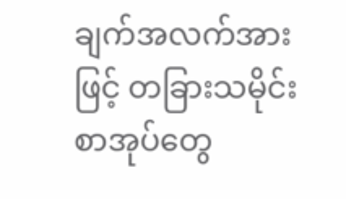ချက်အလက်အားဖြင့် တခြားသမိုင်းစာအုပ်တွေ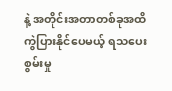နဲ့ အတိုင်းအတာတစ်ခုအထိ ကွဲပြားနိုင်ပေမယ့် ရသပေးစွမ်းမှု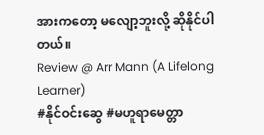အားကတော့ မလျော့ဘူးလို့ ဆိုနိုင်ပါတယ်။
Review @ Arr Mann (A Lifelong Learner)
#နိုင်ဝင်းဆွေ #မဟူရာမေတ္တာ